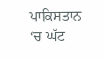ਪਾਕਿਸਤਾਨ ‘ਚ ਘੱਟ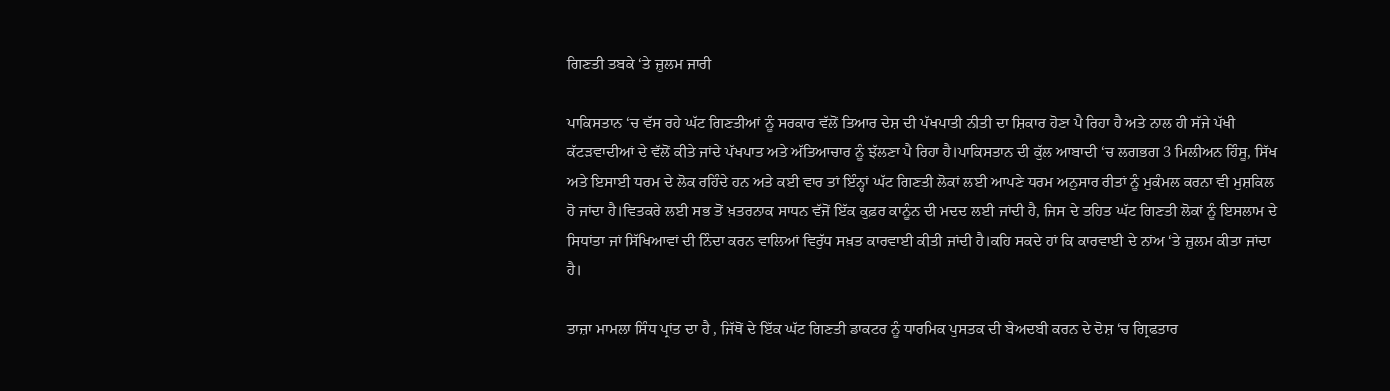ਗਿਣਤੀ ਤਬਕੇ ‘ਤੇ ਜ਼ੁਲਮ ਜਾਰੀ

ਪਾਕਿਸਤਾਨ ‘ਚ ਵੱਸ ਰਹੇ ਘੱਟ ਗਿਣਤੀਆਂ ਨੂੰ ਸਰਕਾਰ ਵੱਲੋਂ ਤਿਆਰ ਦੇਸ਼ ਦੀ ਪੱਖਪਾਤੀ ਨੀਤੀ ਦਾ ਸ਼ਿਕਾਰ ਹੋਣਾ ਪੈ ਰਿਹਾ ਹੈ ਅਤੇ ਨਾਲ ਹੀ ਸੱਜੇ ਪੱਖੀ ਕੱਟੜਵਾਦੀਆਂ ਦੇ ਵੱਲੋਂ ਕੀਤੇ ਜਾਂਦੇ ਪੱਖਪਾਤ ਅਤੇ ਅੱਤਿਆਚਾਰ ਨੂੰ ਝੱਲਣਾ ਪੈ ਰਿਹਾ ਹੈ।ਪਾਕਿਸਤਾਨ ਦੀ ਕੁੱਲ ਆਬਾਦੀ ‘ਚ ਲਗਭਗ 3 ਮਿਲੀਅਨ ਹਿੰਸੂ, ਸਿੱਖ ਅਤੇ ਇਸਾਈ ਧਰਮ ਦੇ ਲੋਕ ਰਹਿੰਦੇ ਹਨ ਅਤੇ ਕਈ ਵਾਰ ਤਾਂ ਇੰਨ੍ਹਾਂ ਘੱਟ ਗਿਣਤੀ ਲੋਕਾਂ ਲਈ ਆਪਣੇ ਧਰਮ ਅਨੁਸਾਰ ਰੀਤਾਂ ਨੂੰ ਮੁਕੰਮਲ ਕਰਨਾ ਵੀ ਮੁਸ਼ਕਿਲ ਹੋ ਜਾਂਦਾ ਹੈ।ਵਿਤਕਰੇ ਲਈ ਸਭ ਤੋਂ ਖ਼ਤਰਨਾਕ ਸਾਧਨ ਵੱਜੋਂ ਇੱਕ ਕੁਫ਼ਰ ਕਾਨੂੰਨ ਦੀ ਮਦਦ ਲਈ ਜਾਂਦੀ ਹੈ, ਜਿਸ ਦੇ ਤਹਿਤ ਘੱਟ ਗਿਣਤੀ ਲੋਕਾਂ ਨੂੰ ਇਸਲਾਮ ਦੇ ਸਿਧਾਂਤਾ ਜਾਂ ਸਿੱਖਿਆਵਾਂ ਦੀ ਨਿੰਦਾ ਕਰਨ ਵਾਲਿਆਂ ਵਿਰੁੱਧ ਸਖ਼ਤ ਕਾਰਵਾਈ ਕੀਤੀ ਜਾਂਦੀ ਹੈ।ਕਹਿ ਸਕਦੇ ਹਾਂ ਕਿ ਕਾਰਵਾਈ ਦੇ ਨਾਂਅ ‘ਤੇ ਜ਼ੁਲਮ ਕੀਤਾ ਜਾਂਦਾ ਹੈ।

ਤਾਜ਼ਾ ਮਾਮਲਾ ਸਿੰਧ ਪ੍ਰਾਂਤ ਦਾ ਹੈ , ਜਿੱਥੋਂ ਦੇ ਇੱਕ ਘੱਟ ਗਿਣਤੀ ਡਾਕਟਰ ਨੂੰ ਧਾਰਮਿਕ ਪੁਸਤਕ ਦੀ ਬੇਅਦਬੀ ਕਰਨ ਦੇ ਦੋਸ਼ ‘ਚ ਗ੍ਰਿਫਤਾਰ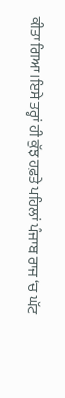ਕੀਤਾ ਗਿਆ।ਇਸੇ ਤਰ੍ਹਾਂ ਹੀ ਕੁੱਝ ਹਫ਼ਤੇ ਪਹਿਲਾਂ ਪੰਜਾਬ ਰਾਜ ‘ਚ ਘੱਟ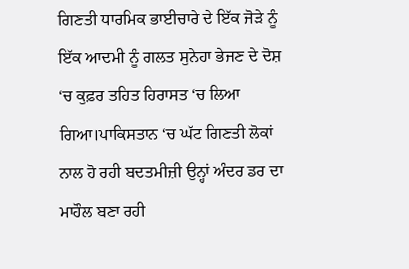ਗਿਣਤੀ ਧਾਰਮਿਕ ਭਾਈਚਾਰੇ ਦੇ ਇੱਕ ਜੋੜੇ ਨੂੰ ਇੱਕ ਆਦਮੀ ਨੂੰ ਗਲਤ ਸੁਨੇਹਾ ਭੇਜਣ ਦੇ ਦੋਸ਼ ‘ਚ ਕੁਫ਼ਰ ਤਹਿਤ ਹਿਰਾਸਤ ‘ਚ ਲਿਆ ਗਿਆ।ਪਾਕਿਸਤਾਨ ‘ਚ ਘੱਟ ਗਿਣਤੀ ਲੋਕਾਂ ਨਾਲ ਹੋ ਰਹੀ ਬਦਤਮੀਜ਼ੀ ਉਨ੍ਹਾਂ ਅੰਦਰ ਡਰ ਦਾ ਮਾਹੌਲ ਬਣਾ ਰਹੀ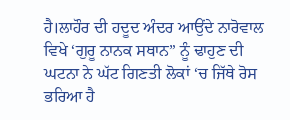ਹੈ।ਲਾਹੌਰ ਦੀ ਹਦੂਦ ਅੰਦਰ ਆਉਂਦੇ ਨਾਰੋਵਾਲ ਵਿਖੇ ‘ਗੁਰੂ ਨਾਨਕ ਸਥਾਨ” ਨੂੰ ਢਾਹੁਣ ਦੀ ਘਟਨਾ ਨੇ ਘੱਟ ਗਿਣਤੀ ਲੋਕਾਂ ‘ਚ ਜਿੱਥੇ ਰੋਸ ਭਰਿਆ ਹੈ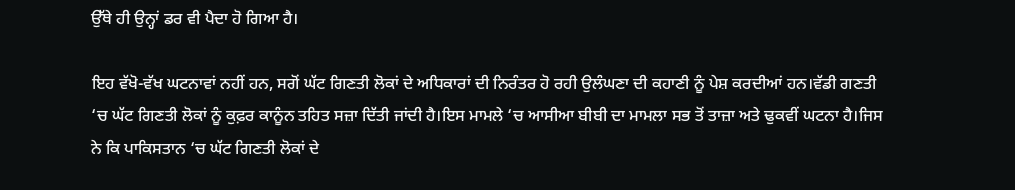ਉੱਥੇ ਹੀ ਉਨ੍ਹਾਂ ਡਰ ਵੀ ਪੈਦਾ ਹੋ ਗਿਆ ਹੈ।

ਇਹ ਵੱਖੋ-ਵੱਖ ਘਟਨਾਵਾਂ ਨਹੀਂ ਹਨ, ਸਗੋਂ ਘੱਟ ਗਿਣਤੀ ਲੋਕਾਂ ਦੇ ਅਧਿਕਾਰਾਂ ਦੀ ਨਿਰੰਤਰ ਹੋ ਰਹੀ ਉਲੰਘਣਾ ਦੀ ਕਹਾਣੀ ਨੂੰ ਪੇਸ਼ ਕਰਦੀਆਂ ਹਨ।ਵੱਡੀ ਗਣਤੀ ‘ਚ ਘੱਟ ਗਿਣਤੀ ਲੋਕਾਂ ਨੂੰ ਕੁਫ਼ਰ ਕਾਨੂੰਨ ਤਹਿਤ ਸਜ਼ਾ ਦਿੱਤੀ ਜਾਂਦੀ ਹੈ।ਇਸ ਮਾਮਲੇ ‘ਚ ਆਸੀਆ ਬੀਬੀ ਦਾ ਮਾਮਲਾ ਸਭ ਤੋਂ ਤਾਜ਼ਾ ਅਤੇ ਢੁਕਵੀਂ ਘਟਨਾ ਹੈ।ਜਿਸ ਨੇ ਕਿ ਪਾਕਿਸਤਾਨ ‘ਚ ਘੱਟ ਗਿਣਤੀ ਲੋਕਾਂ ਦੇ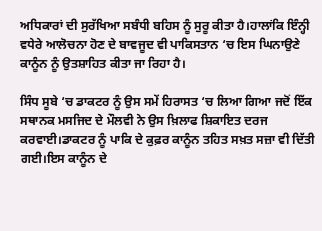ਅਧਿਕਾਰਾਂ ਦੀ ਸੁਰੱਖਿਆ ਸਬੰਧੀ ਬਹਿਸ ਨੂੰ ਸੁਰੂ ਕੀਤਾ ਹੈ।ਹਾਲਾਂਕਿ ਇੰਨ੍ਹੀ ਵਧੇਰੇ ਆਲੋਚਨਾ ਹੋਣ ਦੇ ਬਾਵਜੂਦ ਵੀ ਪਾਕਿਸਤਾਨ ‘ਚ ਇਸ ਘਿਨਾਉਣੇ ਕਾਨੂੰਨ ਨੂੰ ਉਤਸ਼ਾਹਿਤ ਕੀਤਾ ਜਾ ਰਿਹਾ ਹੈ।

ਸਿੰਧ ਸੂਬੇ ‘ਚ ਡਾਕਟਰ ਨੂੰ ਉਸ ਸਮੇਂ ਹਿਰਾਸਤ ‘ਚ ਲਿਆ ਗਿਆ ਜਦੋਂ ਇੱਕ ਸਥਾਨਕ ਮਸਜਿਦ ਦੇ ਮੌਲਵੀ ਨੇ ਉਸ ਖ਼ਿਲਾਫ ਸ਼ਿਕਾਇਤ ਦਰਜ ਕਰਵਾਈ।ਡਾਕਟਰ ਨੂੰ ਪਾਕਿ ਦੇ ਕੁਫ਼ਰ ਕਾਨੂੰਨ ਤਹਿਤ ਸਖ਼ਤ ਸਜ਼ਾ ਵੀ ਦਿੱਤੀ ਗਈ।ਇਸ ਕਾਨੂੰਨ ਦੇ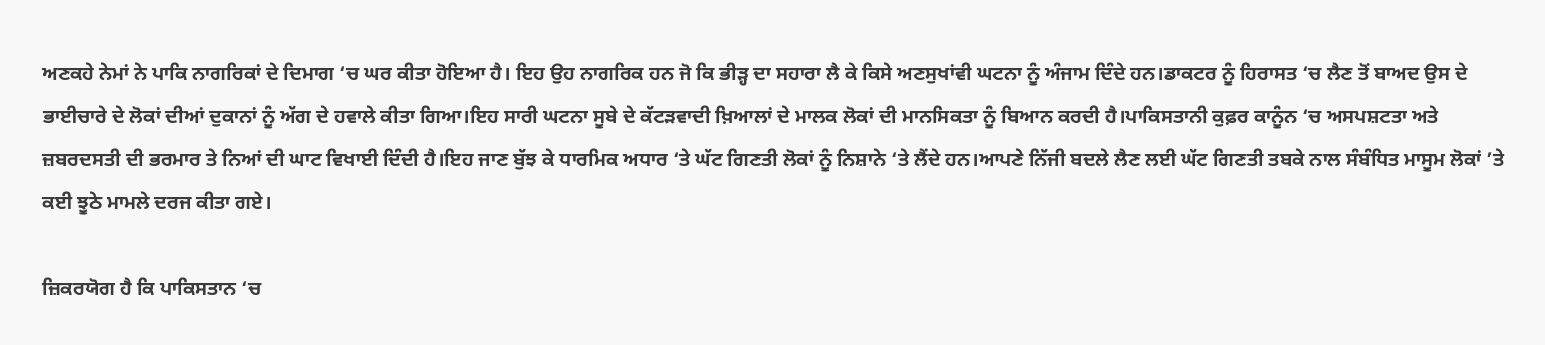ਅਣਕਹੇ ਨੇਮਾਂ ਨੇ ਪਾਕਿ ਨਾਗਰਿਕਾਂ ਦੇ ਦਿਮਾਗ ‘ਚ ਘਰ ਕੀਤਾ ਹੋਇਆ ਹੈ। ਇਹ ਉਹ ਨਾਗਰਿਕ ਹਨ ਜੋ ਕਿ ਭੀੜ੍ਹ ਦਾ ਸਹਾਰਾ ਲੈ ਕੇ ਕਿਸੇ ਅਣਸੁਖਾਂਵੀ ਘਟਨਾ ਨੂੰ ਅੰਜਾਮ ਦਿੰਦੇ ਹਨ।ਡਾਕਟਰ ਨੂੰ ਹਿਰਾਸਤ ‘ਚ ਲੈਣ ਤੋਂ ਬਾਅਦ ਉਸ ਦੇ ਭਾਈਚਾਰੇ ਦੇ ਲੋਕਾਂ ਦੀਆਂ ਦੁਕਾਨਾਂ ਨੂੰ ਅੱਗ ਦੇ ਹਵਾਲੇ ਕੀਤਾ ਗਿਆ।ਇਹ ਸਾਰੀ ਘਟਨਾ ਸੂਬੇ ਦੇ ਕੱਟੜਵਾਦੀ ਖ਼ਿਆਲਾਂ ਦੇ ਮਾਲਕ ਲੋਕਾਂ ਦੀ ਮਾਨਸਿਕਤਾ ਨੂੰ ਬਿਆਨ ਕਰਦੀ ਹੈ।ਪਾਕਿਸਤਾਨੀ ਕੁਫ਼ਰ ਕਾਨੂੰਨ ‘ਚ ਅਸਪਸ਼ਟਤਾ ਅਤੇ ਜ਼ਬਰਦਸਤੀ ਦੀ ਭਰਮਾਰ ਤੇ ਨਿਆਂ ਦੀ ਘਾਟ ਵਿਖਾਈ ਦਿੰਦੀ ਹੈ।ਇਹ ਜਾਣ ਬੁੱਝ ਕੇ ਧਾਰਮਿਕ ਅਧਾਰ ‘ਤੇ ਘੱਟ ਗਿਣਤੀ ਲੋਕਾਂ ਨੂੰ ਨਿਸ਼ਾਨੇ ‘ਤੇ ਲੈਂਦੇ ਹਨ।ਆਪਣੇ ਨਿੱਜੀ ਬਦਲੇ ਲੈਣ ਲਈ ਘੱਟ ਗਿਣਤੀ ਤਬਕੇ ਨਾਲ ਸੰਬੰਧਿਤ ਮਾਸੂਮ ਲੋਕਾਂ ’ਤੇ ਕਈ ਝੂਠੇ ਮਾਮਲੇ ਦਰਜ ਕੀਤਾ ਗਏ।

ਜ਼ਿਕਰਯੋਗ ਹੈ ਕਿ ਪਾਕਿਸਤਾਨ ‘ਚ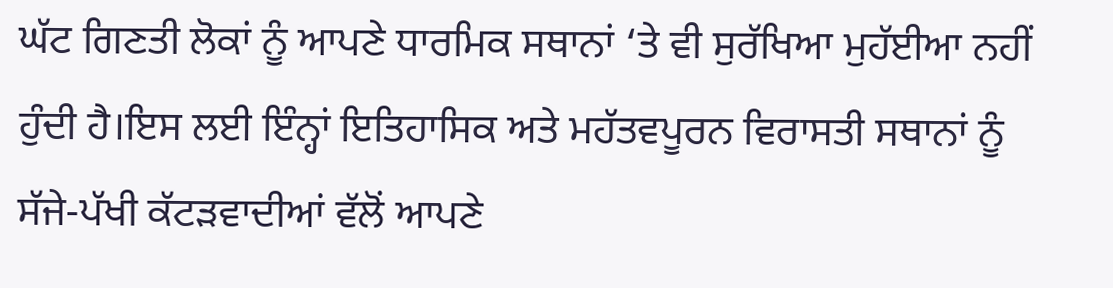ਘੱਟ ਗਿਣਤੀ ਲੋਕਾਂ ਨੂੰ ਆਪਣੇ ਧਾਰਮਿਕ ਸਥਾਨਾਂ ‘ਤੇ ਵੀ ਸੁਰੱਖਿਆ ਮੁਹੱਈਆ ਨਹੀਂ ਹੁੰਦੀ ਹੈ।ਇਸ ਲਈ ਇੰਨ੍ਹਾਂ ਇਤਿਹਾਸਿਕ ਅਤੇ ਮਹੱਤਵਪੂਰਨ ਵਿਰਾਸਤੀ ਸਥਾਨਾਂ ਨੂੰ ਸੱਜੇ-ਪੱਖੀ ਕੱਟੜਵਾਦੀਆਂ ਵੱਲੋਂ ਆਪਣੇ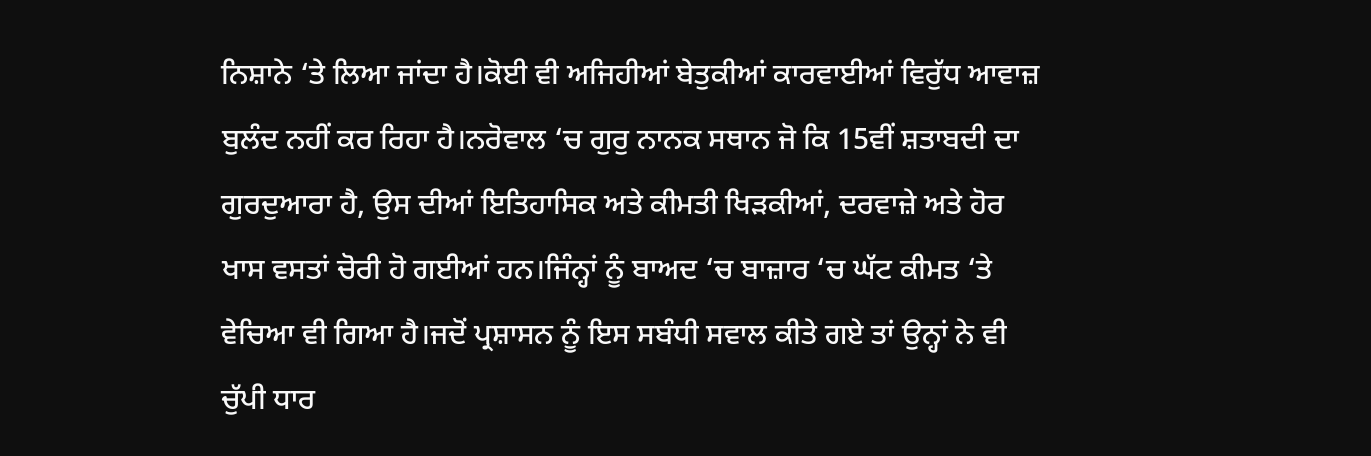ਨਿਸ਼ਾਨੇ ‘ਤੇ ਲਿਆ ਜਾਂਦਾ ਹੈ।ਕੋਈ ਵੀ ਅਜਿਹੀਆਂ ਬੇਤੁਕੀਆਂ ਕਾਰਵਾਈਆਂ ਵਿਰੁੱਧ ਆਵਾਜ਼ ਬੁਲੰਦ ਨਹੀਂ ਕਰ ਰਿਹਾ ਹੈ।ਨਰੋਵਾਲ ‘ਚ ਗੁਰੁ ਨਾਨਕ ਸਥਾਨ ਜੋ ਕਿ 15ਵੀਂ ਸ਼ਤਾਬਦੀ ਦਾ ਗੁਰਦੁਆਰਾ ਹੈ, ਉਸ ਦੀਆਂ ਇਤਿਹਾਸਿਕ ਅਤੇ ਕੀਮਤੀ ਖਿੜਕੀਆਂ, ਦਰਵਾਜ਼ੇ ਅਤੇ ਹੋਰ ਖਾਸ ਵਸਤਾਂ ਚੋਰੀ ਹੋ ਗਈਆਂ ਹਨ।ਜਿੰਨ੍ਹਾਂ ਨੂੰ ਬਾਅਦ ‘ਚ ਬਾਜ਼ਾਰ ‘ਚ ਘੱਟ ਕੀਮਤ ‘ਤੇ ਵੇਚਿਆ ਵੀ ਗਿਆ ਹੈ।ਜਦੋਂ ਪ੍ਰਸ਼ਾਸਨ ਨੂੰ ਇਸ ਸਬੰਧੀ ਸਵਾਲ ਕੀਤੇ ਗਏ ਤਾਂ ਉਨ੍ਹਾਂ ਨੇ ਵੀ ਚੁੱਪੀ ਧਾਰ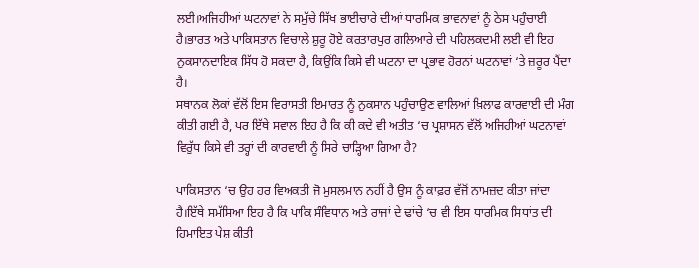ਲਈ।ਅਜਿਹੀਆਂ ਘਟਨਾਵਾਂ ਨੇ ਸਮੁੱਚੇ ਸਿੱਖ ਭਾਈਚਾਰੇ ਦੀਆਂ ਧਾਰਮਿਕ ਭਾਵਨਾਵਾਂ ਨੂੰ ਠੇਸ ਪਹੁੰਚਾਈ ਹੈ।ਭਾਰਤ ਅਤੇ ਪਾਕਿਸਤਾਨ ਵਿਚਾਲੇ ਸ਼ੁਰੂ ਹੋਏ ਕਰਤਾਰਪੁਰ ਗਲਿਆਰੇ ਦੀ ਪਹਿਲਕਦਮੀ ਲਈ ਵੀ ਇਹ ਨੁਕਸਾਨਦਾਇਕ ਸਿੱਧ ਹੋ ਸਕਦਾ ਹੈ, ਕਿਉਂਕਿ ਕਿਸੇ ਵੀ ਘਟਨਾ ਦਾ ਪ੍ਰਭਾਵ ਹੋਰਨਾਂ ਘਟਨਾਵਾਂ ‘ਤੇ ਜ਼ਰੂਰ ਪੈਂਦਾ ਹੈ।
ਸਥਾਨਕ ਲੋਕਾਂ ਵੱਲੋਂ ਇਸ ਵਿਰਾਸਤੀ ਇਮਾਰਤ ਨੂੰ ਨੁਕਸਾਨ ਪਹੁੰਚਾਉਣ ਵਾਲਿਆਂ ਖ਼ਿਲਾਫ ਕਾਰਵਾਈ ਦੀ ਮੰਗ ਕੀਤੀ ਗਈ ਹੈ, ਪਰ ਇੱਥੇ ਸਵਾਲ ਇਹ ਹੈ ਕਿ ਕੀ ਕਦੇ ਵੀ ਅਤੀਤ ‘ਚ ਪ੍ਰਸ਼ਾਸਨ ਵੱਲੋਂ ਅਜਿਹੀਆਂ ਘਟਨਾਵਾਂ ਵਿਰੁੱਧ ਕਿਸੇ ਵੀ ਤਰ੍ਹਾਂ ਦੀ ਕਾਰਵਾਈ ਨੂੰ ਸਿਰੇ ਚਾੜ੍ਹਿਆ ਗਿਆ ਹੈ?

ਪਾਕਿਸਤਾਨ ‘ਚ ਉਹ ਹਰ ਵਿਅਕਤੀ ਜੋ ਮੁਸਲਮਾਨ ਨਹੀਂ ਹੈ ਉਸ ਨੂੰ ਕਾਫ਼ਰ ਵੱਜੋਂ ਨਾਮਜ਼ਦ ਕੀਤਾ ਜਾਂਦਾ ਹੈ।ਇੱਥੇ ਸਮੱਸਿਆ ਇਹ ਹੈ ਕਿ ਪਾਕਿ ਸੰਵਿਧਾਨ ਅਤੇ ਰਾਜਾਂ ਦੇ ਢਾਂਚੇ ‘ਚ ਵੀ ਇਸ ਧਾਰਮਿਕ ਸਿਧਾਂਤ ਦੀ ਹਿਮਾਇਤ ਪੇਸ਼ ਕੀਤੀ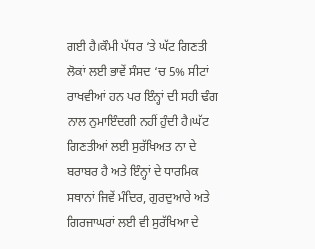ਗਈ ਹੈ।ਕੌਮੀ ਪੱਧਰ ‘ਤੇ ਘੱਟ ਗਿਣਤੀ ਲੋਕਾਂ ਲਈ ਭਾਵੇਂ ਸੰਸਦ ‘ਚ 5% ਸੀਟਾਂ ਰਾਖਵੀਆਂ ਹਨ ਪਰ ਇੰਨ੍ਹਾਂ ਦੀ ਸਹੀ ਢੰਗ ਨਾਲ ਨੁਮਾਇੰਦਗੀ ਨਹੀਂ ਹੁੰਦੀ ਹੈ।ਘੱਟ ਗਿਣਤੀਆਂ ਲਈ ਸੁਰੱਖਿਅਤ ਨਾ ਦੇ ਬਰਾਬਰ ਹੈ ਅਤੇ ਇੰਨ੍ਹਾਂ ਦੇ ਧਾਰਮਿਕ ਸਥਾਨਾਂ ਜਿਵੇਂ ਮੰਦਿਰ, ਗੁਰਦੁਆਰੇ ਅਤੇ ਗਿਰਜਾਘਰਾਂ ਲਈ ਵੀ ਸੁਰੱਖਿਆ ਦੇ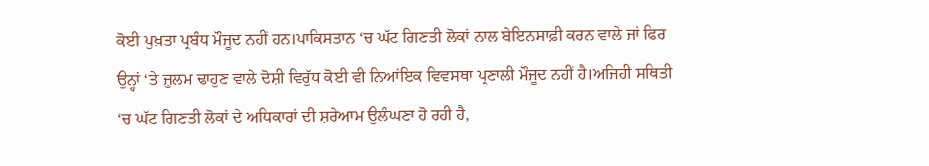ਕੋਈ ਪੁਖ਼ਤਾ ਪ੍ਰਬੰਧ ਮੌਜੂਦ ਨਹੀਂ ਹਨ।ਪਾਕਿਸਤਾਨ ‘ਚ ਘੱਟ ਗਿਣਤੀ ਲੋਕਾਂ ਨਾਲ ਬੇਇਨਸਾਫ਼ੀ ਕਰਨ ਵਾਲੇ ਜਾਂ ਫਿਰ ਉਨ੍ਹਾਂ ‘ਤੇ ਜ਼ੁਲਮ ਢਾਹੁਣ ਵਾਲੇ ਦੋਸ਼ੀ ਵਿਰੁੱਧ ਕੋਈ ਵੀ ਨਿਆਂਇਕ ਵਿਵਸਥਾ ਪ੍ਰਣਾਲੀ ਮੌਜੂਦ ਨਹੀਂ ਹੈ।ਅਜਿਹੀ ਸਥਿਤੀ ‘ਚ ਘੱਟ ਗਿਣਤੀ ਲੋਕਾਂ ਦੇ ਅਧਿਕਾਰਾਂ ਦੀ ਸ਼ਰੇਆਮ ਉਲੰਘਣਾ ਹੋ ਰਹੀ ਹੈ,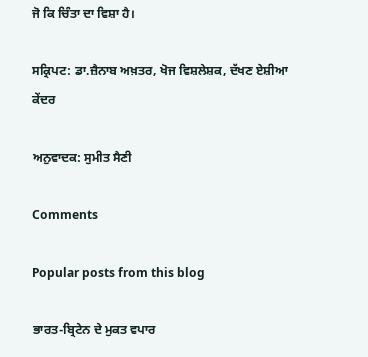ਜੋ ਕਿ ਚਿੰਤਾ ਦਾ ਵਿਸ਼ਾ ਹੈ।

ਸਕ੍ਰਿਪਟ: ਡਾ.ਜ਼ੈਨਾਬ ਅਖ਼ਤਰ, ਖੋਜ ਵਿਸ਼ਲੇਸ਼ਕ, ਦੱਖਣ ਏਸ਼ੀਆ ਕੇਂਦਰ

ਅਨੁਵਾਦਕ: ਸੁਮੀਤ ਸੈਣੀ

Comments

Popular posts from this blog

ਭਾਰਤ-ਬ੍ਰਿਟੇਨ ਦੇ ਮੁਕਤ ਵਪਾਰ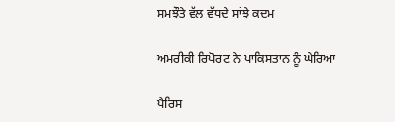ਸਮਝੌਤੇ ਵੱਲ ਵੱਧਦੇ ਸਾਂਝੇ ਕਦਮ

ਅਮਰੀਕੀ ਰਿਪੋਰਟ ਨੇ ਪਾਕਿਸਤਾਨ ਨੂੰ ਘੇਰਿਆ

ਪੈਰਿਸ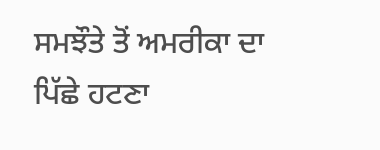ਸਮਝੌਤੇ ਤੋਂ ਅਮਰੀਕਾ ਦਾ ਪਿੱਛੇ ਹਟਣਾ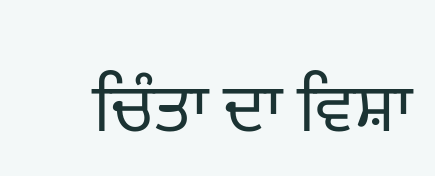ਚਿੰਤਾ ਦਾ ਵਿਸ਼ਾ